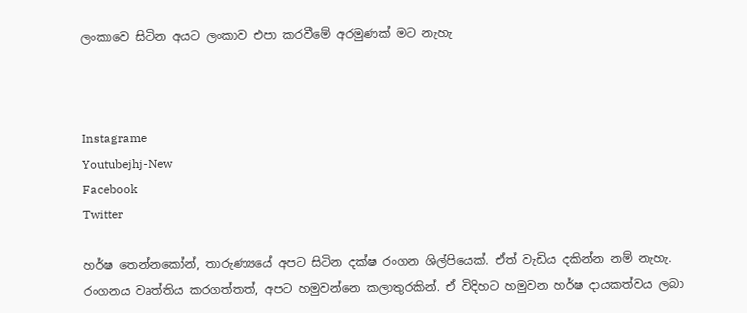ලංකාවෙ සිටින අයට ලංකාව එපා කරවීමේ අරමුණක් මට නැහැ



Instagrame
Youtubejhj-New
Facebook
Twitter

හර්ෂ තෙන්නකෝන්, තාරුණ්‍යයේ අපට සිටින දක්ෂ රංගන ශිල්පියෙක්. ඒත් වැඩිය දකින්න නම් නැහැ. රංගනය වෘත්තිය කරගත්තත්, අපට හමුවන්නෙ කලාතුරකින්. ඒ විදිහට හමුවන හර්ෂ දායකත්වය ලබා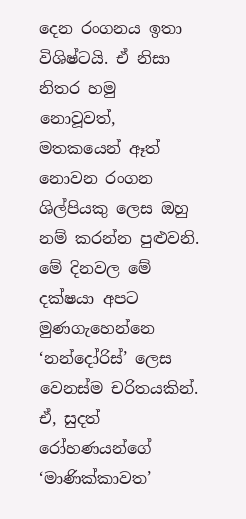දෙන රංගනය ඉතා විශිෂ්ටයි. ඒ නිසා නිතර හමු නොවූවත්, මතකයෙන් ඈත් නොවන රංගන ශිල්පියකු ලෙස ඔහු නම් කරන්න පුළුවනි. මේ දිනවල මේ දක්ෂයා අපට මුණගැහෙන්නෙ ‘නන්දෝරිස්’ ලෙස වෙනස්ම චරිතයකින්. ඒ, සුදත් රෝහණයන්ගේ ‘මාණික්කාවත’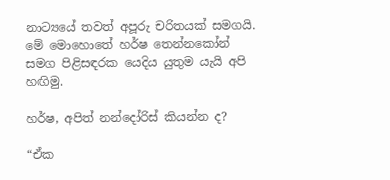නාට්‍යයේ තවත් අපූරු චරිතයක් සමගයි. මේ මොහොතේ හර්ෂ තෙන්නකෝන් සමග පිළිසඳරක යෙදිය යුතුම යැයි අපි හඟිමු.

හර්ෂ, අපිත් නන්දෝරිස් කියන්න ද?

“ඒක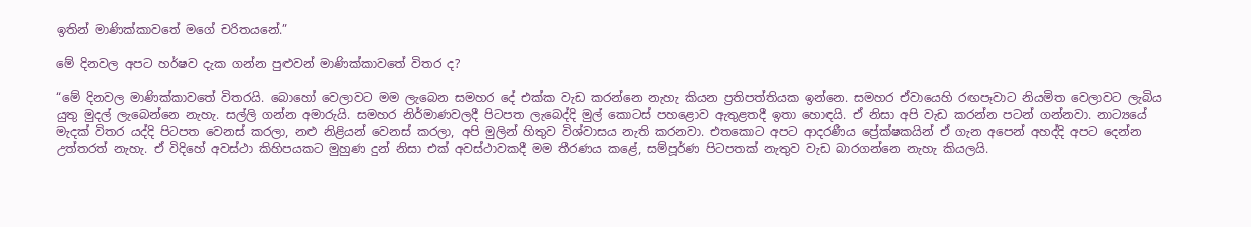ඉතින් මාණික්කාවතේ මගේ චරිතයනේ.”

මේ දිනවල අපට හර්ෂව දැක ගන්න පුළුවන් මාණික්කාවතේ විතර ද?

“මේ දිනවල මාණික්කාවතේ විතරයි. බොහෝ වෙලාවට මම ලැබෙන සමහර දේ එක්ක වැඩ කරන්නෙ නැහැ කියන ප්‍රතිපත්තියක ඉන්නෙ. සමහර ඒවායෙහි රඟපෑවාට නියමිත වෙලාවට ලැබිය යුතු මුදල් ලැබෙන්නෙ නැහැ. සල්ලි ගන්න අමාරුයි. සමහර නිර්මාණවලදී පිටපත ලැබෙද්දි මුල් කොටස් පහළොව ඇතුළතදී ඉතා හොඳයි. ඒ නිසා අපි වැඩ කරන්න පටන් ගන්නවා. නාට්‍යයේ මැදක් විතර යද්දි පිටපත වෙනස් කරලා, නළු නිළියන් වෙනස් කරලා, අපි මුලින් හිතුව විශ්වාසය නැති කරනවා. එතකොට අපට ආදරණීය ප්‍රේක්ෂකයින් ඒ ගැන අපෙන් අහද්දි අපට දෙන්න උත්තරත් නැහැ. ඒ විදිහේ අවස්ථා කිහිපයකට මුහුණ දුන් නිසා එක් අවස්ථාවකදී මම තීරණය කළේ, සම්පූර්ණ පිටපතක් නැතුව වැඩ බාරගන්නෙ නැහැ කියලයි.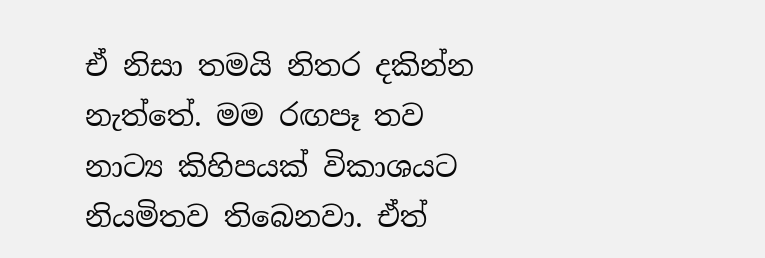ඒ නිසා තමයි නිතර දකින්න නැත්තේ. මම රඟපෑ තව නාට්‍ය කිහිපයක් විකාශයට නියමිතව තිබෙනවා. ඒත්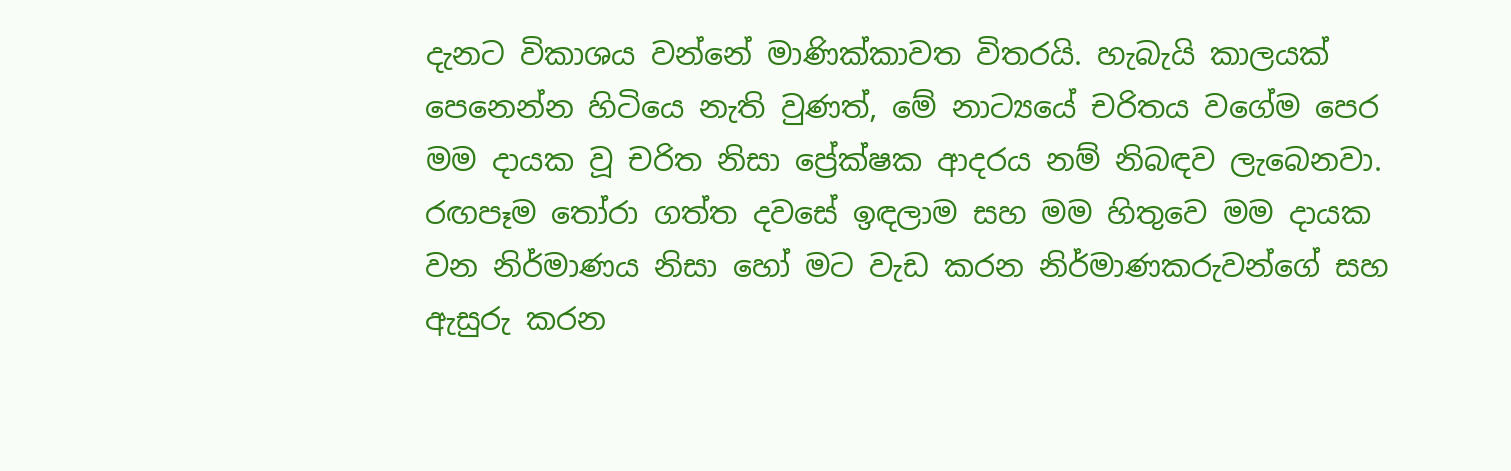දැනට විකාශය වන්නේ මාණික්කාවත විතරයි. හැබැයි කාලයක් පෙනෙන්න හිටියෙ නැති වුණත්, මේ නාට්‍යයේ චරිතය වගේම පෙර මම දායක වූ චරිත නිසා ප්‍රේක්ෂක ආදරය නම් නිබඳව ලැබෙනවා. රඟපෑම තෝරා ගත්ත දවසේ ඉඳලාම සහ මම හිතුවෙ මම දායක වන නිර්මාණය නිසා හෝ මට වැඩ කරන නිර්මාණකරුවන්ගේ සහ ඇසුරු කරන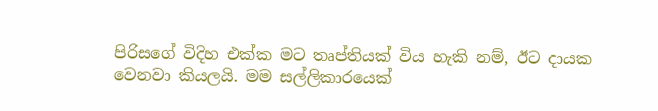පිරිසගේ විදිහ එක්ක මට තෘප්තියක් විය හැකි නම්, ඊට දායක වෙනවා කියලයි. මම සල්ලිකාරයෙක්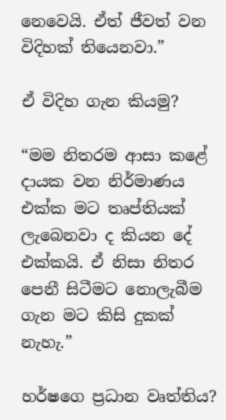නෙවෙයි. ඒත් ජීවත් වන විදිහක් තියෙනවා.”

ඒ විදිහ ගැන කියමු?

“මම නිතරම ආසා කළේ දායක වන නිර්මාණය එක්ක මට තෘප්තියක් ලැබෙනවා ද කියන දේ එක්කයි. ඒ නිසා නිතර පෙනී සිටීමට නොලැබීම ගැන මට කිසි දුකක් නැහැ.”

හර්ෂගෙ ප්‍රධාන වෘත්තිය?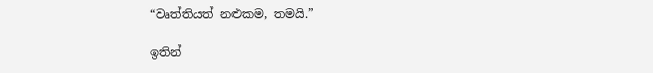“වෘත්තියත් නළුකම, තමයි.”

ඉතින්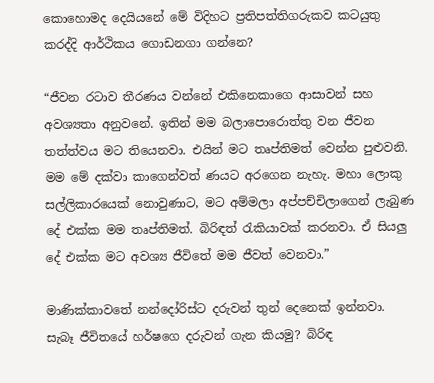කොහොමද දෙයියනේ මේ විදිහට ප්‍රතිපත්තිගරුකව කටයුතු කරද්දි ආර්ථිකය ගොඩනගා ගන්නෙ?

“ජීවන රටාව තීරණය වන්නේ එකිනෙකාගෙ ආසාවන් සහ අවශ්‍යතා අනුවනේ. ඉතින් මම බලාපොරොත්තු වන ජීවන තත්ත්වය මට තියෙනවා. එයින් මට තෘප්තිමත් වෙන්න පුළුවනි. මම මේ දක්වා කාගෙන්වත් ණයට අරගෙන නැහැ. මහා ලොකු සල්ලිකාරයෙක් නොවුණාට, මට අම්මලා අප්පච්චිලාගෙන් ලැබුණ දේ එක්ක මම තෘප්තිමත්. බිරිඳත් රැකියාවක් කරනවා. ඒ සියලු දේ එක්ක මට අවශ්‍ය ජීවිතේ මම ජීවත් වෙනවා.”

මාණික්කාවතේ නන්දෝරිස්ට දරුවන් තුන් දෙනෙක් ඉන්නවා. සැබෑ ජීවිතයේ හර්ෂගෙ දරුවන් ගැන කියමු? බිරිඳ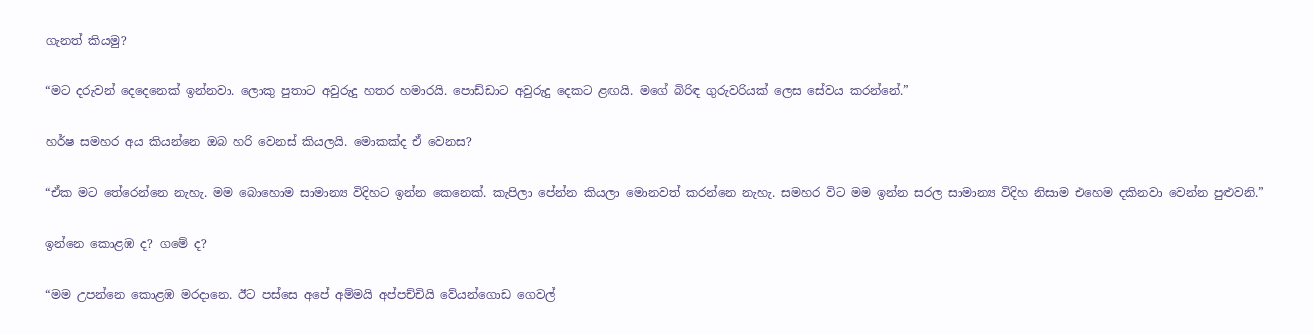ගැනත් කියමු?

“මට දරුවන් දෙදෙනෙක් ඉන්නවා. ලොකු පුතාට අවුරුදු හතර හමාරයි. පොඩ්ඩාට අවුරුදු දෙකට ළඟයි. මගේ බිරිඳ ගුරුවරියක් ලෙස සේවය කරන්නේ.”

හර්ෂ සමහර අය කියන්නෙ ඔබ හරි වෙනස් කියලයි. මොකක්ද ඒ වෙනස?

“ඒක මට තේරෙන්නෙ නැහැ. මම බොහොම සාමාන්‍ය විදිහට ඉන්න කෙනෙක්. කැපිලා පේන්න කියලා මොනවත් කරන්නෙ නැහැ. සමහර විට මම ඉන්න සරල සාමාන්‍ය විදිහ නිසාම එහෙම දකිනවා වෙන්න පුළුවනි.”

ඉන්නෙ කොළඹ ද? ගමේ ද?

“මම උපන්නෙ කොළඹ මරදානෙ. ඊට පස්සෙ අපේ අම්මයි අප්පච්චියි වේයන්ගොඩ ගෙවල්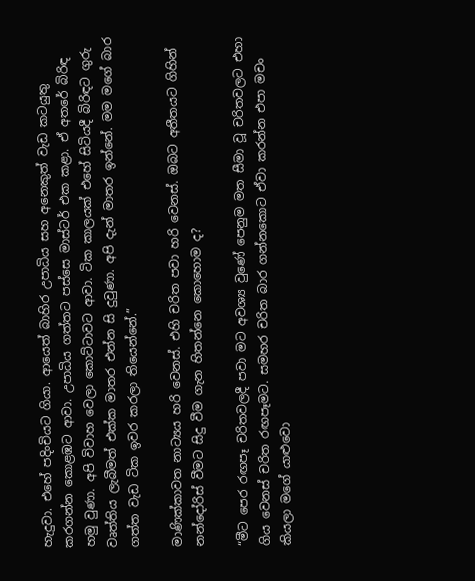හැදුවා. එහේ පදිංචියට ගියා. ආයෙත් බාහිර උපාධිය සහ අනෙකුත් වැඩ කටයුතු කරගන්න කොළඹට ආවා. උපාධිය ගත්තට පස්සෙ මාස්ටර් එක කළා. ඒ අතරේ බිරිඳ හමු වුණා. අපි විවාහ වෙලා කොට්ටාවට ආවා. ටික කාලයක් එහේ සිටියදී බිරිඳට ගුරු වෘත්තිය ලැබීමත් එක්ක මාතර එන්න සි දුවුණා. අපි දැන් මාතර ඉන්නේ. මම මගේ බාර ගත්ත වැඩ ටික ඉවර කරලා තියෙන්නේ.”

මාණික්කාවත නාට්‍යය හරි වෙනස්. එහි චරිත පවා හරි වෙනස්. ඔබට අතීතයට ගිහින් නන්දෝරිස් වීමට සිදු වීම ගැන හිතන්නෙ කොහොම ද?

“මීට පෙර රඟපෑ චරිතවලදී පවා මට අවශ්‍ය වුණේ පෙනුම මත සීමා වූ චරිතවලට එහා ගිය වෙනස් චරිත රඟපෑමට. සමහර චරිත බාර ගන්නකොට ඒවා කරන්න එපා මචං කියලා මගේ යාළුවො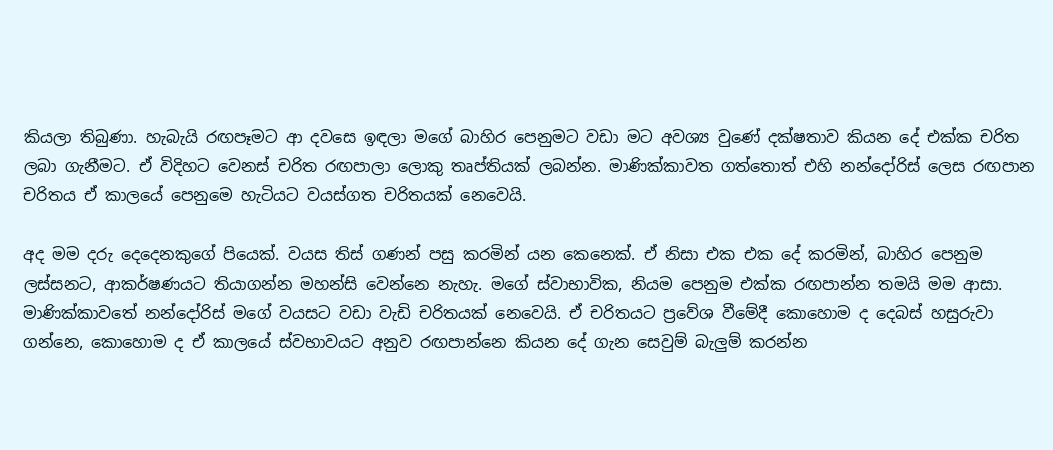කියලා තිබුණා. හැබැයි රඟපෑමට ආ දවසෙ ඉඳලා මගේ බාහිර පෙනුමට වඩා මට අවශ්‍ය වුණේ දක්ෂතාව කියන දේ එක්ක චරිත ලබා ගැනීමට. ඒ විදිහට වෙනස් චරිත රඟපාලා ලොකු තෘප්තියක් ලබන්න. මාණික්කාවත ගත්තොත් එහි නන්දෝරිස් ලෙස රඟපාන චරිතය ඒ කාලයේ පෙනුමෙ හැටියට වයස්ගත චරිතයක් නෙවෙයි.

අද මම දරු දෙදෙනකුගේ පියෙක්. වයස තිස් ගණන් පසු කරමින් යන කෙනෙක්. ඒ නිසා එක එක දේ කරමින්, බාහිර පෙනුම ලස්සනට, ආකර්ෂණයට තියාගන්න මහන්සි වෙන්නෙ නැහැ. මගේ ස්වාභාවික, නියම පෙනුම එක්ක රඟපාන්න තමයි මම ආසා. මාණික්කාවතේ නන්දෝරිස් මගේ වයසට වඩා වැඩි චරිතයක් නෙවෙයි. ඒ චරිතයට ප්‍රවේශ වීමේදී කොහොම ද දෙබස් හසුරුවා ගන්නෙ, කොහොම ද ඒ කාලයේ ස්වභාවයට අනුව රඟපාන්නෙ කියන දේ ගැන සෙවුම් බැලුම් කරන්න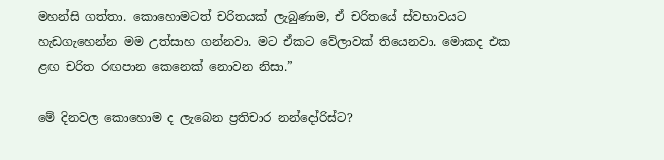මහන්සි ගත්තා. කොහොමටත් චරිතයක් ලැබුණාම, ඒ චරිතයේ ස්වභාවයට හැඩගැහෙන්න මම උත්සාහ ගන්නවා. මට ඒකට වේලාවක් තියෙනවා. මොකද එක ළඟ චරිත රඟපාන කෙනෙක් නොවන නිසා.”

මේ දිනවල කොහොම ද ලැබෙන ප්‍රතිචාර නන්දෝරිස්ට?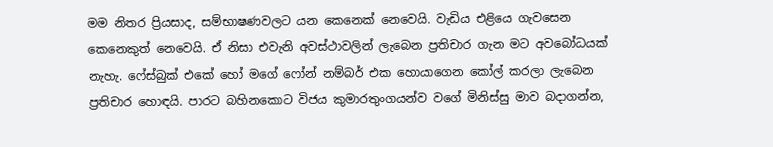මම නිතර ප්‍රියසාද, සම්භාෂණවලට යන කෙනෙක් නෙවෙයි. වැඩිය එළියෙ ගැවසෙන කෙනෙකුත් නෙවෙයි. ඒ නිසා එවැනි අවස්ථාවලින් ලැබෙන ප්‍රතිචාර ගැන මට අවබෝධයක් නැහැ. ෆේස්බුක් එකේ හෝ මගේ ෆෝන් නම්බර් එක හොයාගෙන කෝල් කරලා ලැබෙන ප්‍රතිචාර හොඳයි. පාරට බහිනකොට විජය කුමාරතුංගයන්ව වගේ මිනිස්සු මාව බදාගන්න,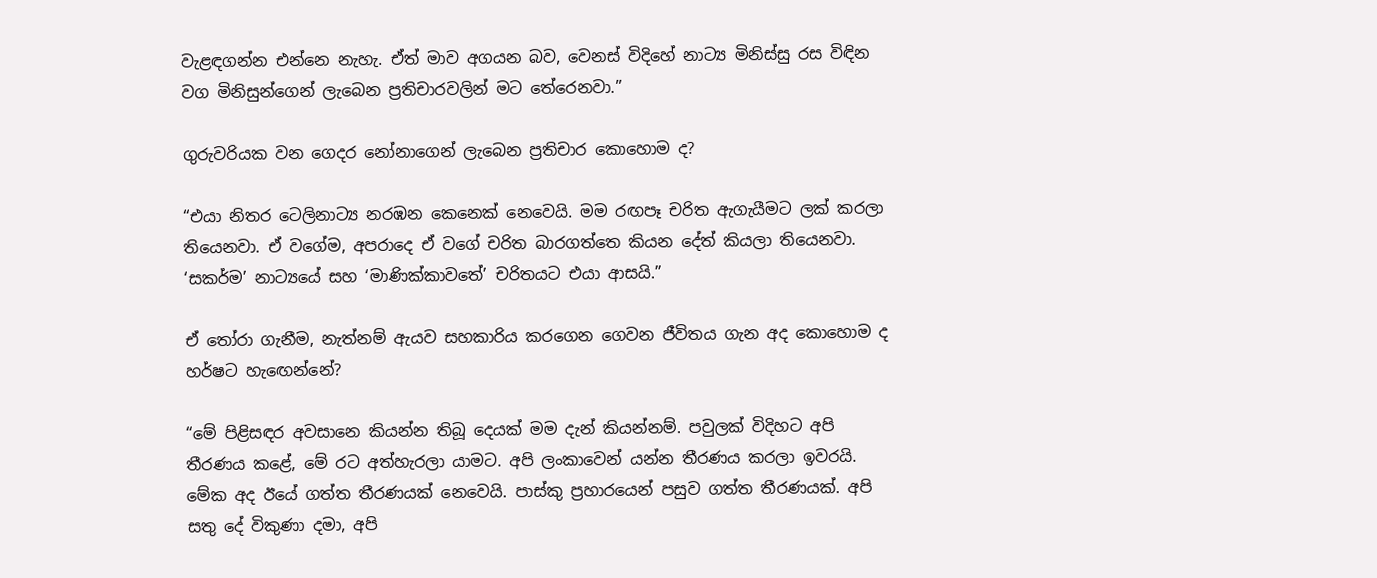වැළඳගන්න එන්නෙ නැහැ. ඒත් මාව අගයන බව, වෙනස් විදිහේ නාට්‍ය මිනිස්සු රස විඳින වග මිනිසුන්ගෙන් ලැබෙන ප්‍රතිචාරවලින් මට තේරෙනවා.”

ගුරුවරියක වන ගෙදර නෝනාගෙන් ලැබෙන ප්‍රතිචාර කොහොම ද?

“එයා නිතර ටෙලිනාට්‍ය නරඹන කෙනෙක් නෙවෙයි. මම රඟපෑ චරිත ඇගැයීමට ලක් කරලා තියෙනවා. ඒ වගේම, අපරාදෙ ඒ වගේ චරිත බාරගත්තෙ කියන දේත් කියලා තියෙනවා. ‘සකර්ම’ නාට්‍යයේ සහ ‘මාණික්කාවතේ’ චරිතයට එයා ආසයි.”

ඒ තෝරා ගැනීම, නැත්නම් ඇයව සහකාරිය කරගෙන ගෙවන ජීවිතය ගැන අද කොහොම ද හර්ෂට හැඟෙන්නේ?

“මේ පිළිසඳර අවසානෙ කියන්න තිබූ දෙයක් මම දැන් කියන්නම්. පවුලක් විදිහට අපි තීරණය කළේ, මේ රට අත්හැරලා යාමට. අපි ලංකාවෙන් යන්න තීරණය කරලා ඉවරයි. මේක අද ඊයේ ගත්ත තීරණයක් නෙවෙයි. පාස්කු ප්‍රහාරයෙන් පසුව ගත්ත තීරණයක්. අපි සතු දේ විකුණා දමා, අපි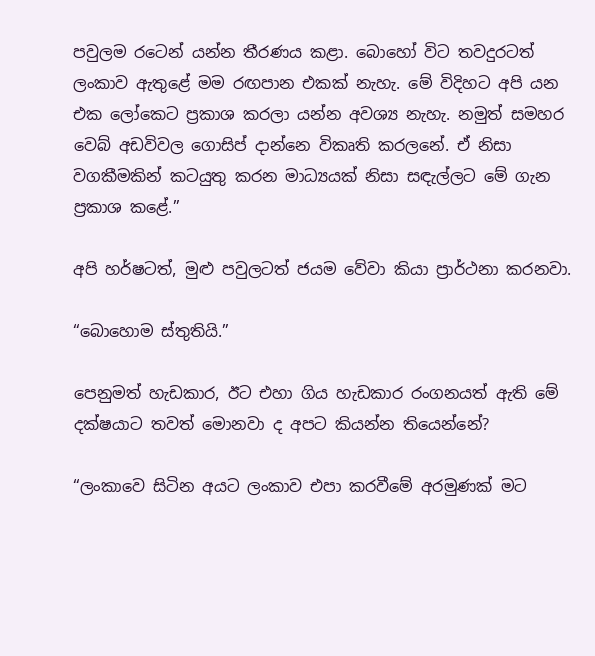පවුලම රටෙන් යන්න තීරණය කළා. බොහෝ විට තවදුරටත් ලංකාව ඇතුළේ මම රඟපාන එකක් නැහැ. මේ විදිහට අපි යන එක ලෝකෙට ප්‍රකාශ කරලා යන්න අවශ්‍ය නැහැ. නමුත් සමහර වෙබ් අඩවිවල ගොසිප් දාන්නෙ විකෘති කරලනේ. ඒ නිසා වගකීමකින් කටයුතු කරන මාධ්‍යයක් නිසා සඳැල්ලට මේ ගැන ප්‍රකාශ කළේ.”

අපි හර්ෂටත්, මුළු පවුලටත් ජයම වේවා කියා ප්‍රාර්ථනා කරනවා.

“බොහොම ස්තුතියි.”

පෙනුමත් හැඩකාර, ඊට එහා ගිය හැඩකාර රංගනයත් ඇති මේ දක්ෂයාට තවත් මොනවා ද අපට කියන්න තියෙන්නේ?

“ලංකාවෙ සිටින අයට ලංකාව එපා කරවීමේ අරමුණක් මට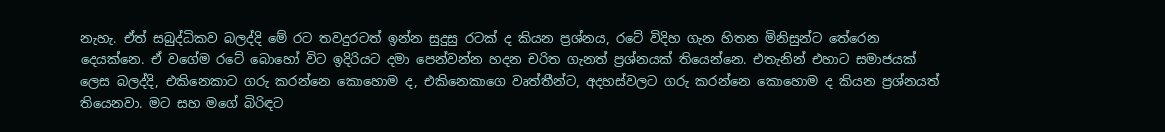නැහැ. ඒත් සබුද්ධිකව බලද්දි මේ රට තවදුරටත් ඉන්න සුදුසු රටක් ද කියන ප්‍රශ්නය, රටේ විදිහ ගැන හිතන මිනිසුන්ට තේරෙන දෙයක්නෙ. ඒ වගේම රටේ බොහෝ විට ඉදිරියට දමා පෙන්වන්න හදන චරිත ගැනත් ප්‍රශ්නයක් තියෙන්නෙ. එතැනින් එහාට සමාජයක් ලෙස බලද්දි, එකිනෙකාට ගරු කරන්නෙ කොහොම ද, එකිනෙකාගෙ වෘත්තීන්ට, අදහස්වලට ගරු කරන්නෙ කොහොම ද කියන ප්‍රශ්නයත් තියෙනවා. මට සහ මගේ බිරිඳට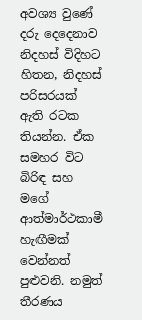අවශ්‍ය වුණේ දරු දෙදෙනාව නිදහස් විදිහට හිතන, නිදහස් පරිසරයක් ඇති රටක තියන්න. ඒක සමහර විට බිරිඳ සහ මගේ ආත්මාර්ථකාමී හැඟීමක් වෙන්නත් පුළුවනි. නමුත් තීරණය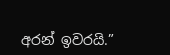අරන් ඉවරයි.”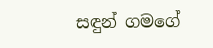සඳුන් ගමගේ